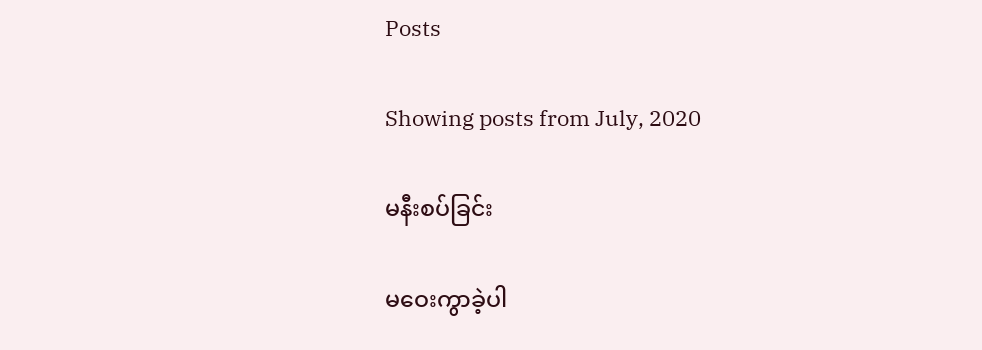Posts

Showing posts from July, 2020

မနီးစပ်ခြင်း

မဝေးကွာခဲ့ပါ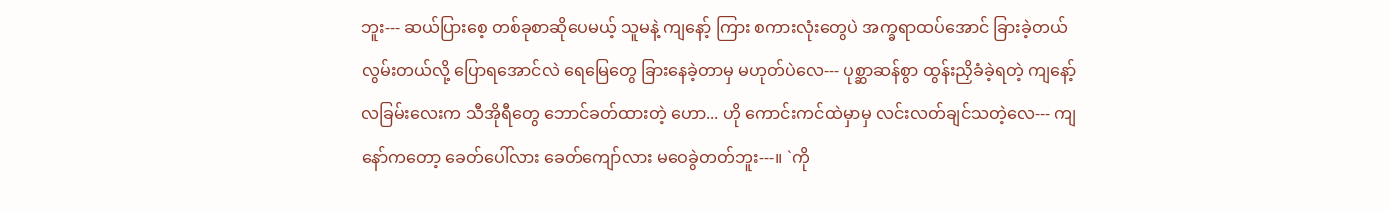ဘူး--- ဆယ်ပြားစေ့ တစ်ခုစာဆိုပေမယ့် သူမနဲ့ ကျနော့် ကြား စကားလုံးတွေပဲ အက္ခရာထပ်အောင် ခြားခဲ့တယ် လွမ်းတယ်လို့ ပြောရအောင်လဲ ရေမြေတွေ ခြားနေခဲ့တာမှ မဟုတ်ပဲလေ--- ပုစ္ဆာဆန်စွာ ထွန်းညှိခံခဲ့ရတဲ့ ကျနော့် လခြမ်းလေးက သီအိုရီတွေ ဘောင်ခတ်ထားတဲ့ ဟော... ဟို ကောင်းကင်ထဲမှာမှ လင်းလတ်ချင်သတဲ့လေ--- ကျနော်ကတော့ ခေတ်ပေါ်လား ခေတ်ကျော်လား မဝေခွဲတတ်ဘူး---။ `ကို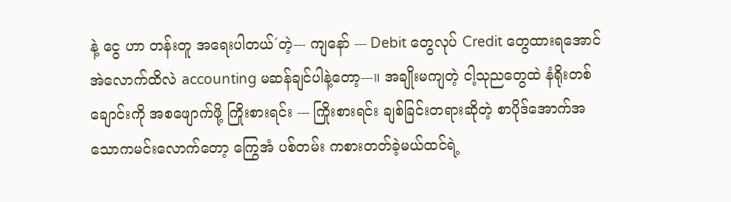နဲ့ ငွေ ဟာ တန်းတူ အရေးပါတယ်´တဲ့--- ကျနော် --- Debit တွေလုပ် Credit တွေထားရအောင် အဲလောက်ထိလဲ accounting မဆန်ချင်ပါနဲ့တော့---။ အချိုးမကျတဲ့ ငါ့သုညတွေထဲ နံရိုးတစ်ချောင်းကို အစဖျောက်ဖို့ ကြိုးစားရင်း --- ကြိုးစားရင်း ချစ်ခြင်းတရားဆိုတဲ့ စာပိုဒ်အောက်အသောကမင်းလောက်တော့ ကြွေအံ ပစ်တမ်း ကစားတတ်ခဲ့မယ်ထင်ရဲ့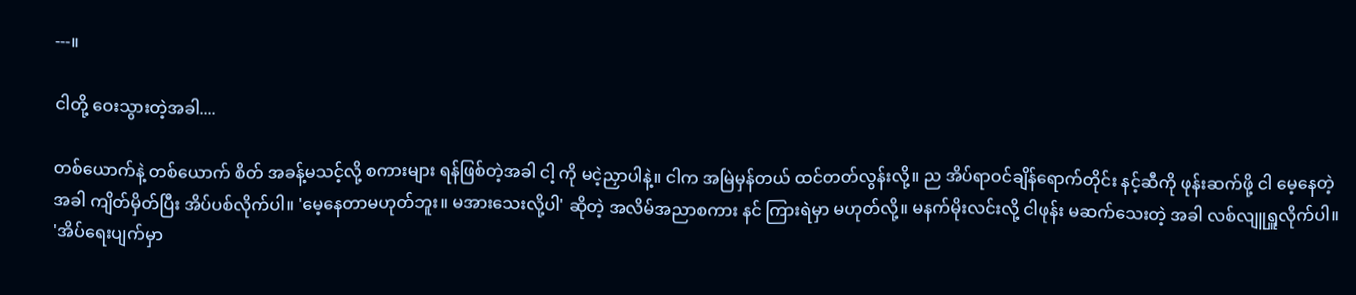---။

ငါတို့ ဝေးသွားတဲ့အခါ....

တစ်ယောက်နဲ့ တစ်ယောက် စိတ် အခန့်မသင့်လို့ စကားများ ရန်ဖြစ်တဲ့အခါ ငါ့ ကို မငဲ့ညှာပါနဲ့။ ငါက အမြဲမှန်တယ် ထင်တတ်လွန်းလို့။ ည အိပ်ရာဝင်ချိန်ရောက်တိုင်း နင့်ဆီကို ဖုန်းဆက်ဖို့ ငါ မေ့နေတဲ့အခါ ကျိတ်မှိတ်ပြီး အိပ်ပစ်လိုက်ပါ။ 'မေ့နေတာမဟုတ်ဘူး။ မအားသေးလို့ပါ' ဆိုတဲ့ အလိမ်အညာစကား နင် ကြားရဲမှာ မဟုတ်လို့။ မနက်မိုးလင်းလို့ ငါဖုန်း မဆက်သေးတဲ့ အခါ လစ်လျူရှူလိုက်ပါ။ 'အိပ်ရေးပျက်မှာ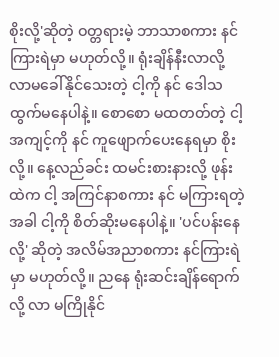စိုးလို့'ဆိုတဲ့ ဝတ္တရားမဲ့ ဘာသာစကား နင် ကြားရဲမှာ မဟုတ်လို့။ ရုံးချိန်နီးလာလို့ လာမခေါ်နိုင်သေးတဲ့ ငါ့ကို နင် ဒေါသ ထွက်မနေပါနဲ့။ စောစော မထတတ်တဲ့ ငါ့အကျင့်ကို နင် ကူဖျောက်ပေးနေရမှာ စိုးလို့။ နေ့လည်ခင်း ထမင်းစားနားလို့ ဖုန်းထဲက ငါ့ အကြင်နာစကား နင် မကြားရတဲ့ အခါ ငါ့ကို စိတ်ဆိုးမနေပါနဲ့။ 'ပင်ပန်းနေလို့' ဆိုတဲ့ အလိမ်အညာစကား နင်ကြားရဲမှာ မဟုတ်လို့။ ညနေ ရုံးဆင်းချိန်ရောက်လို့ လာ မကြိုနိုင်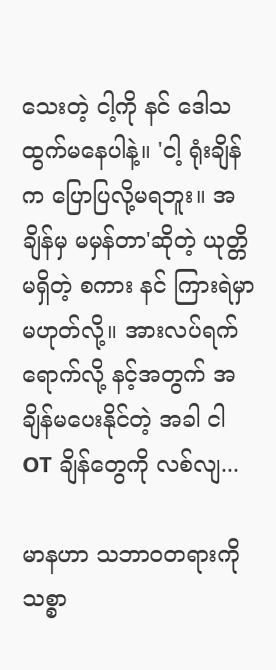သေးတဲ့ ငါ့ကို နင် ဒေါသ ထွက်မနေပါနဲ့။ 'ငါ့ ရုံးချိန်က ပြောပြလို့မရဘူး။ အချိန်မှ မမှန်တာ'ဆိုတဲ့ ယုတ္တိ မရှိတဲ့ စကား နင် ကြားရဲမှာ မဟုတ်လို့။ အားလပ်ရက် ရောက်လို့ နင့်အတွက် အချိန်မပေးနိုင်တဲ့ အခါ ငါ OT ချိန်တွေကို လစ်လျ...

မာနဟာ သဘာဝတရားကို သစ္စာ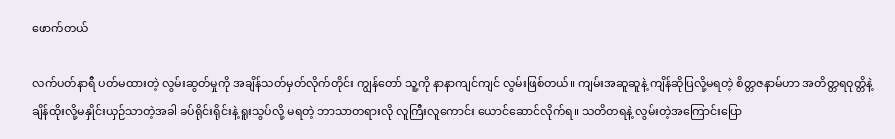ဖောက်တယ်

လက်ပတ်နာရီ ပတ်မထားတဲ့ လွမ်းဆွတ်မှုကို အချိန်သတ်မှတ်လိုက်တိုင်း ကျွန်တော် သူ့ကို နာနာကျင်ကျင် လွမ်းဖြစ်တယ်။ ကျမ်းအဆူဆူနဲ့ ကျိန်ဆိုပြလို့မရတဲ့ စိတ္တဇနာမ်ဟာ အတိတ္တရဝုတ္တိနဲ့ ချိန်ထိုးလို့မနှိုင်းယှဉ်သာတဲ့အခါ ခပ်ရိုင်းရိုင်းနဲ့ ရူးသွပ်လို့ မရတဲ့ ဘာသာတရားလို လူကြီးလူကောင်း ယောင်ဆောင်လိုက်ရ။ သတိတရနဲ့ လွမ်းတဲ့အကြောင်းပြော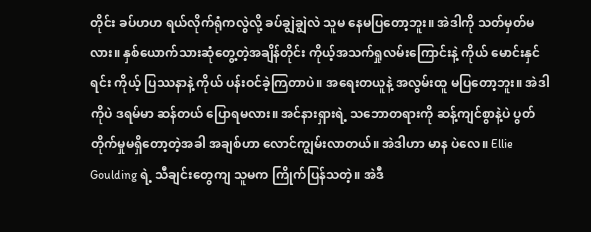တိုင်း ခပ်ဟဟ ရယ်လိုက်ရုံကလွဲလို့ ခပ်ချွဲချွဲလဲ သူမ နေမပြတော့ဘူး။ အဲဒါကို သတ်မှတ်မလား။ နှစ်ယောက်သားဆုံတွေ့တဲ့အချိန်တိုင်း ကိုယ့်အသက်ရှုလမ်းကြောင်းနဲ့ ကိုယ် မောင်းနှင်ရင်း ကိုယ့် ပြဿနာနဲ့ ကိုယ် ပန်းဝင်ခဲ့ကြတာပဲ။ အရေးတယူနဲ့ အလွမ်းထူ မပြတော့ဘူး။ အဲဒါကိုပဲ ဒရမ်မာ ဆန်တယ် ပြောရမလား။ အင်နားရှားရဲ့ သဘောတရားကို ဆန့်ကျင်စွာနဲ့ပဲ ပွတ်တိုက်မှုမရှိတော့တဲ့အခါ အချစ်ဟာ လောင်ကျွမ်းလာတယ်။ အဲဒါဟာ မာန ပဲလေ။ Ellie Goulding ရဲ့ သီချင်းတွေကျ သူမက ကြိုက်ပြန်သတဲ့။ အဲဒီ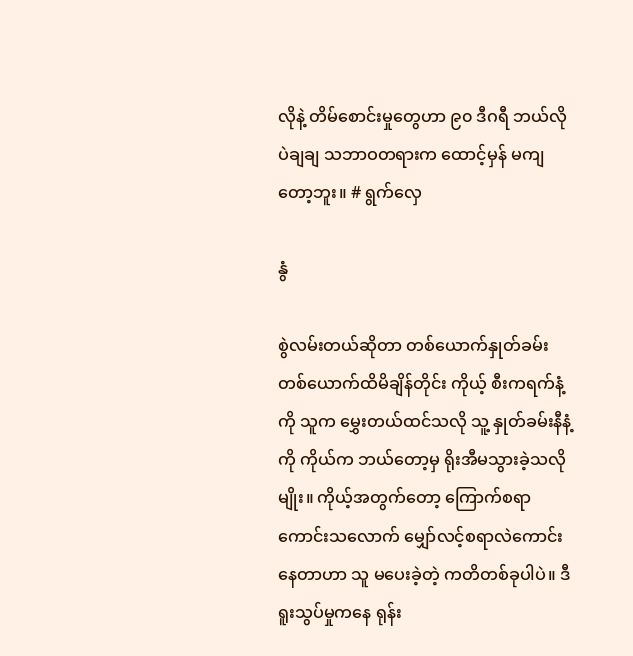လိုနဲ့ တိမ်စောင်းမှုတွေဟာ ၉၀ ဒီဂရီ ဘယ်လိုပဲချချ သဘာဝတရားက ထောင့်မှန် မကျတော့ဘူး။ # ရွက်လှေ

နွံ

စွဲလမ်းတယ်ဆိုတာ တစ်ယောက်နှုတ်ခမ်း တစ်ယောက်ထိမိချိန်တိုင်း ကိုယ့် စီးကရက်နံ့ကို သူက မွှေးတယ်ထင်သလို သူ့ နှုတ်ခမ်းနီနံ့ကို ကိုယ်က ဘယ်တော့မှ ရိုးအီမသွားခဲ့သလိုမျိုး။ ကိုယ့်အတွက်တော့ ကြောက်စရာကောင်းသလောက် မျှော်လင့်စရာလဲကောင်းနေတာဟာ သူ မပေးခဲ့တဲ့ ကတိတစ်ခုပါပဲ။ ဒီရူးသွပ်မှုကနေ ရုန်း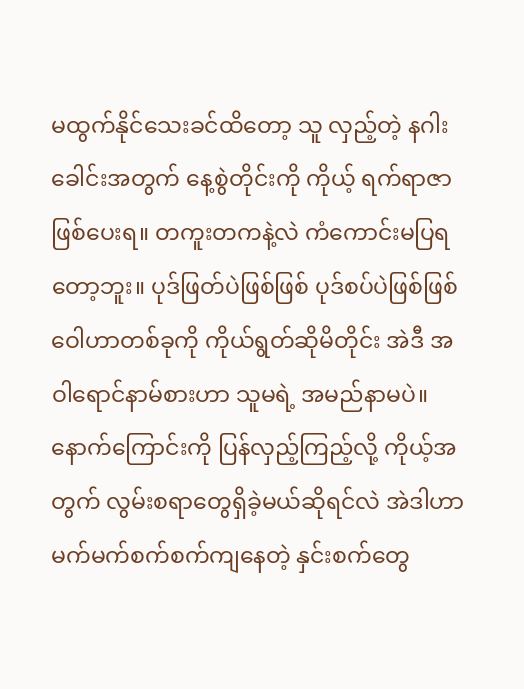မထွက်နိုင်သေးခင်ထိတော့ သူ လှည့်တဲ့ နဂါးခေါင်းအတွက် နေ့စွဲတိုင်းကို ကိုယ့် ရက်ရာဇာဖြစ်ပေးရ။ တကူးတကနဲ့လဲ ကံကောင်းမပြရတော့ဘူး။ ပုဒ်ဖြတ်ပဲဖြစ်ဖြစ် ပုဒ်စပ်ပဲဖြစ်ဖြစ် ဝေါဟာတစ်ခုကို ကိုယ်ရွတ်ဆိုမိတိုင်း အဲဒီ အဝါရောင်နာမ်စားဟာ သူမရဲ့ အမည်နာမပဲ။ နောက်ကြောင်းကို ပြန်လှည့်ကြည့်လို့ ကိုယ့်အတွက် လွမ်းစရာတွေရှိခဲ့မယ်ဆိုရင်လဲ အဲဒါဟာ မက်မက်စက်စက်ကျနေတဲ့ နှင်းစက်တွေ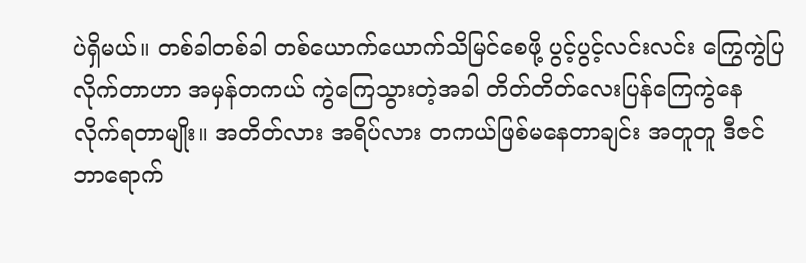ပဲရှိမယ်။ တစ်ခါတစ်ခါ တစ်ယောက်ယောက်သိမြင်စေဖို့ ပွင့်ပွင့်လင်းလင်း ကြွေကွဲပြလိုက်တာဟာ အမှန်တကယ် ကွဲကြေသွားတဲ့အခါ တိတ်တိတ်လေးပြန်ကြေကွဲနေလိုက်ရတာမျိုး။ အတိတ်လား အရိပ်လား တကယ်ဖြစ်မနေတာချင်း အတူတူ ဒီဇင်ဘာရောက်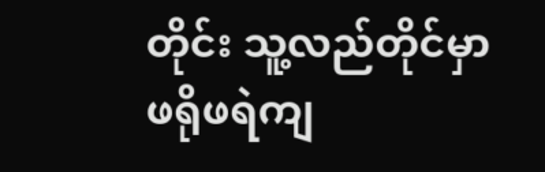တိုင်း သူ့လည်တိုင်မှာ ဖရိုဖရဲကျ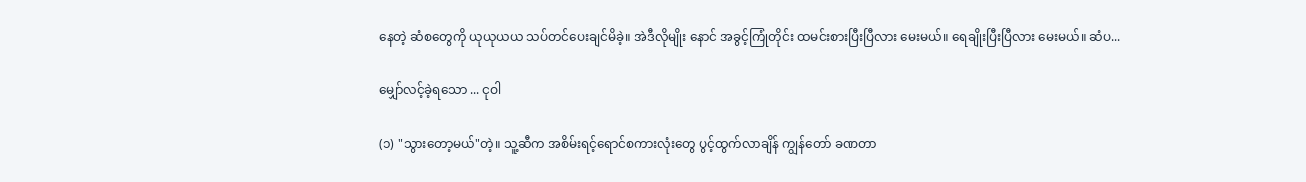နေတဲ့ ဆံစတွေကို ယုယုယယ သပ်တင်ပေးချင်မိခဲ့။ အဲဒီလိုမျိုး နောင် အခွင့်ကြုံတိုင်း ထမင်းစားပြီးပြီလား မေးမယ်။ ရေချိုးပြီးပြီလား မေးမယ်။ ဆံပ...

မျှော်လင့်ခဲ့ရသော ... ငုဝါ

(၁) "သွားတော့မယ်"တဲ့။ သူ့ဆီက အစိမ်းရင့်ရောင်စကားလုံးတွေ ပွင့်ထွက်လာချိန် ကျွန်တော် ခဏတာ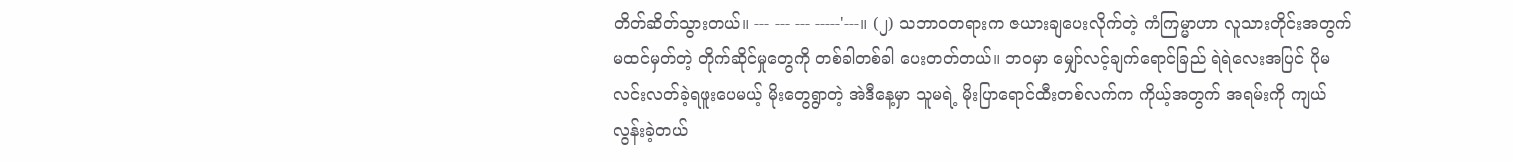တိတ်ဆိတ်သွားတယ်။ --- --- --- -----'---။ (၂) သဘာဝတရားက ဇယားချပေးလိုက်တဲ့ ကံကြမ္မာဟာ လူသားတိုင်းအတွက် မထင်မှတ်တဲ့ တိုက်ဆိုင်မှုတွေကို တစ်ခါတစ်ခါ ပေးတတ်တယ်။ ဘဝမှာ မျှော်လင့်ချက်ရောင်ခြည် ရဲရဲလေးအပြင် ပိုမလင်းလတ်ခဲ့ရဖူးပေမယ့် မိုးတွေရွာတဲ့ အဲဒီနေ့မှာ သူမရဲ့ မိုးပြာရောင်ထီးတစ်လက်က ကိုယ့်အတွက် အရမ်းကို ကျယ်လွန်းခဲ့တယ်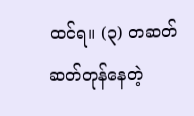ထင်ရ။ (၃) တဆတ်ဆတ်တုန်နေတဲ့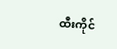ထီးကိုင်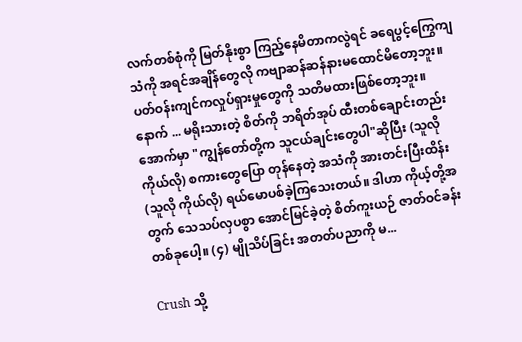လက်တစ်စုံကို မြတ်နိုးစွာ ကြည့်နေမိတာကလွဲရင် ခရေပွင့်ကြွေကျသံကို အရင်အချိန်တွေလို ကဗျာဆန်ဆန်နားမထောင်မိတော့ဘူး။ ပတ်ဝန်းကျင်ကလှုပ်ရှားမှုတွေကို သတိမထားဖြစ်တော့ဘူး။ နောက် ... မရိုးသားတဲ့ စိတ်ကို ဘရိတ်အုပ် ထီးတစ်ချောင်းတည်းအောက်မှာ "ကျွန်တော်တို့က သူငယ်ချင်းတွေပါ"ဆိုပြီး (သူလို ကိုယ်လို) စကားတွေပြော တုန်နေတဲ့ အသံကို အားတင်းပြီးထိန်း (သူလို ကိုယ်လို) ရယ်မောပစ်ခဲ့ကြသေးတယ်။ ဒါဟာ ကိုယ့်တို့အတွက် သေသပ်လှပစွာ အောင်မြင်ခဲ့တဲ့ စိတ်ကူးယဉ် ဇာတ်ဝင်ခန်းတစ်ခုပေါ့။ (၄) မျိုသိပ်ခြင်း အတတ်ပညာကို မ...

Crush သို့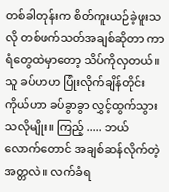တစ်ခါတုန်းက စိတ်ကူးယဉ်ခဲ့ဖူးသလို တစ်ဖက်သတ်အချစ်ဆိုတာ ကာရံတွေထဲမှာတော့ သိပ်ကိုလှတယ်။ သူ ခပ်ဟဟ ပြုံးလိုက်ချိန်တိုင်း ကိုယ်ဟာ ခပ်ခွာခွာ လွှင့်ထွက်သွားသလိုမျိုး။ ကြည့် ..... ဘယ်လောက်တောင် အချစ်ဆန်လိုက်တဲ့ အတ္တလဲ။ လက်ခံရ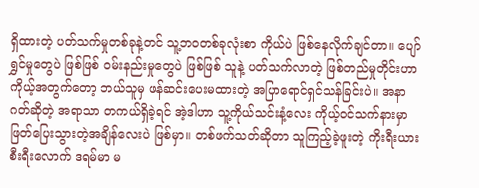ရှိထားတဲ့ ပတ်သက်မှုတစ်ခုနဲ့တင် သူ့ဘဝတစ်ခုလုံးစာ ကိုယ်ပဲ ဖြစ်နေလိုက်ချင်တာ။ ပျော်ရွှင်မှုတွေပဲ ဖြစ်ဖြစ် ဝမ်းနည်းမှုတွေပဲ ဖြစ်ဖြစ် သူနဲ့ ပတ်သက်လာတဲ့ ဖြစ်တည်မှုတိုင်းဟာ ကိုယ့်အတွက်တော့ ဘယ်သူမှ ဖန်ဆင်းပေးမထားတဲ့ အပြာရောင်ရှင်သန်ခြင်းပဲ။ အနာဂတ်ဆိုတဲ့ အရာသာ တကယ်ရှိခဲ့ရင် အဲ့ဒါဟာ သူ့ကိုယ်သင်းနံ့လေး ကိုယ့်ဝင်သက်နားမှာ ဖြတ်ပြေးသွားတဲ့အချိန်လေးပဲ ဖြစ်မှာ။ တစ်ဖက်သတ်ဆိုတာ သူကြည့်ခဲ့ဖူးတဲ့ ကိုးရီးယားစီးရီးလောက် ဒရမ်မာ မ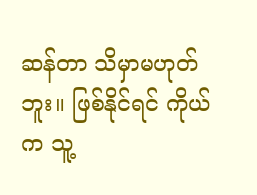ဆန်တာ သိမှာမဟုတ်ဘူး။ ဖြစ်နိုင်ရင် ကိုယ်က သူ့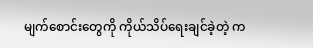မျက်စောင်းတွေကို ကိုယ်သိပ်ရေးချင်ခဲ့တဲ့ က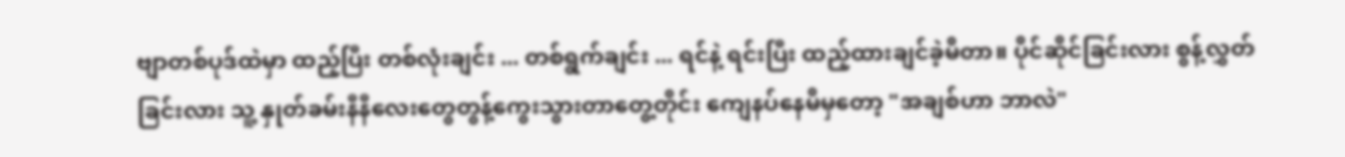ဗျာတစ်ပုဒ်ထဲမှာ ထည့်ပြီး တစ်လုံးချင်း ... တစ်ရွက်ချင်း ... ရင်နဲ့ ရင်းပြီး ထည့်ထားချင်ခဲ့မိတာ။ ပိုင်ဆိုင်ခြင်းလား စွန့်လွှတ်ခြင်းလား သူ့ နှုတ်ခမ်းနီနီလေးတွေတွန့်ကွေးသွားတာတွေ့တိုင်း ကျေနပ်နေမိမှတော့ "အချစ်ဟာ ဘာလဲ"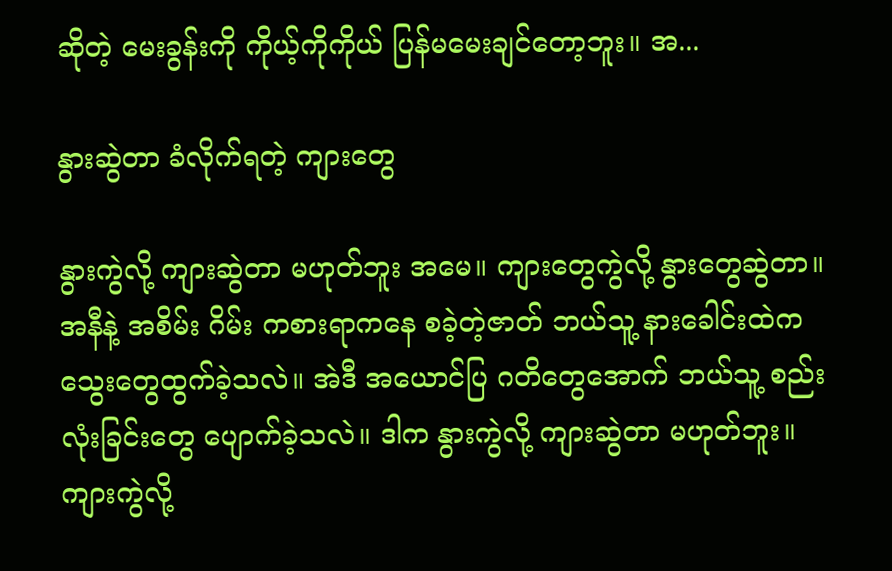ဆိုတဲ့ မေးခွန်းကို ကိုယ့်ကိုကိုယ် ပြန်မမေးချင်တော့ဘူး။ အ...

နွားဆွဲတာ ခံလိုက်ရတဲ့ ကျားတွေ

နွားကွဲလို့ ကျားဆွဲတာ မဟုတ်ဘူး အမေ။ ကျားတွေကွဲလို့ နွားတွေဆွဲတာ။ အနီနဲ့ အစိမ်း ဂိမ်း ကစားရာကနေ စခဲ့တဲ့ဇာတ် ဘယ်သူ့ နားခေါင်းထဲက သွေးတွေထွက်ခဲ့သလဲ။ အဲဒီ အယောင်ပြ ဂတိတွေအောက် ဘယ်သူ့ စည်းလုံးခြင်းတွေ ပျောက်ခဲ့သလဲ။ ဒါက နွားကွဲလို့ ကျားဆွဲတာ မဟုတ်ဘူး။ ကျားကွဲလို့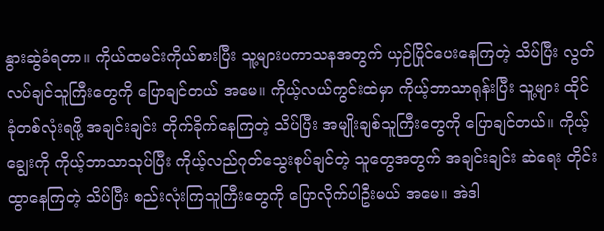နွားဆွဲခံရတာ။ ကိုယ်ထမင်းကိုယ်စားပြီး သူ့များပကာသနအတွက် ယှဉ်ပြိုင်ပေးနေကြတဲ့ သိပ်ပြီး လွတ်လပ်ချင်သူကြီးတွေကို ပြောချင်တယ် အမေ။ ကိုယ့်လယ်ကွင်းထဲမှာ ကိုယ့်ဘာသာရုန်းပြီး သူ့များ ထိုင်ခုံတစ်လုံးရဖို့ အချင်းချင်း တိုက်ခိုက်နေကြတဲ့ သိပ်ပြီး အမျိုးချစ်သူကြီးတွေကို ပြောချင်တယ်။ ကိုယ့်ချွေးကို ကိုယ့်ဘာသာသုပ်ပြီး ကိုယ့်လည်ဂုတ်သွေးစုပ်ချင်တဲ့ သူတွေအတွက် အချင်းချင်း ဆဲရေး တိုင်းထွာနေကြတဲ့ သိပ်ပြီး စည်းလုံးကြသူကြီးတွေကို ပြောလိုက်ပါဦးမယ် အမေ။ အဲဒါ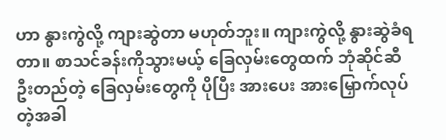ဟာ နွားကွဲလို့ ကျားဆွဲတာ မဟုတ်ဘူး။ ကျားကွဲလို့ နွားဆွဲခံရတာ။ စာသင်ခန်းကိုသွားမယ့် ခြေလှမ်းတွေထက် ဘုံဆိုင်ဆီ ဦးတည်တဲ့ ခြေလှမ်းတွေကို ပိုပြီး အားပေး အားမြှောက်လုပ်တဲ့အခါ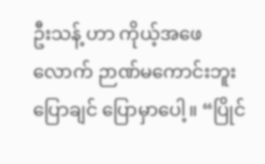ဦးသန့် ဟာ ကိုယ့်အဖေလောက် ဉာဏ်မကောင်းဘူး ပြောချင် ပြောမှာပေါ့။ “ပြိုင်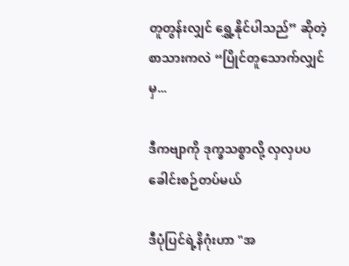တူတွန်းလျှင် ရွှေ့နိုင်ပါသည်” ဆိုတဲ့ စာသားကလဲ “ပြိုင်တူသောက်လျှင် မှ...

ဒီကဗျာကို ဒုက္ခသစ္စာလို့ လှလှပပ ခေါင်းစဉ်တပ်မယ်

ဒီပုံပြင်ရဲ့နိဂုံးဟာ "အ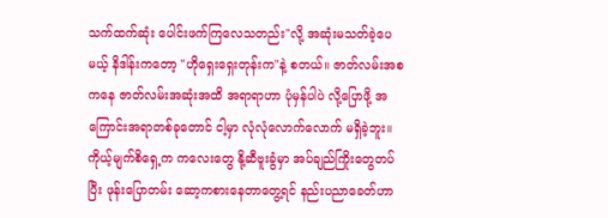သက်ထက်ဆုံး ပေါင်းဖက်ကြလေသတည်း"လို့ အဆုံးမသတ်ခဲ့ပေမယ့် နိဒါန်းကတော့ "ဟိုရှေးရှေးတုန်းက"နဲ့ စတယ်။ ဇာတ်လမ်းအစကနေ ဇာတ်လမ်းအဆုံးအထိ အရာရာဟာ ပုံမှန်ပါပဲ လို့ပြောဖို့ အကြောင်းအရာတစ်ခုတောင် ငါ့မှာ လုံလုံလောက်လောက် မရှိခဲ့ဘူး။ ကိုယ့်မျက်စိရှေ့က ကလေးတွေ နို့ဆီဗူးခွံမှာ အပ်ချည်ကြိုးတွေတပ်ပြီး ဖုန်းပြောတမ်း ဆော့ကစားနေတာတွေ့ရင် နည်းပညာခေတ်ဟာ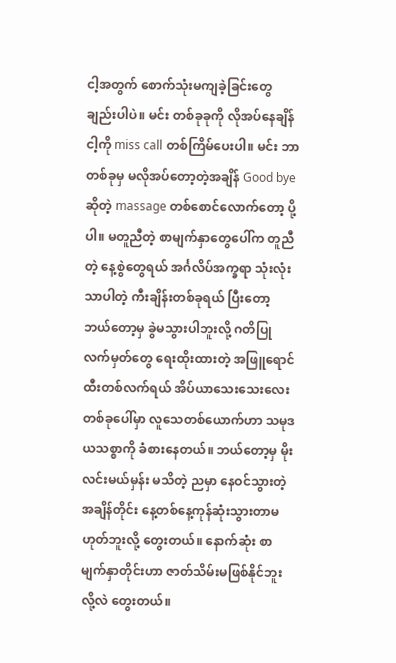ငါ့အတွက် စောက်သုံးမကျခဲ့ခြင်းတွေချည်းပါပဲ။ မင်း တစ်ခုခုကို လိုအပ်နေချိန် ငါ့ကို miss call တစ်ကြိမ်ပေးပါ။ မင်း ဘာတစ်ခုမှ မလိုအပ်တော့တဲ့အချိန် Good bye ဆိုတဲ့ massage တစ်စောင်လောက်တော့ ပို့ပါ။ မတူညီတဲ့ စာမျက်နှာတွေပေါ်က တူညီတဲ့ နေ့စွဲတွေရယ် အင်္ဂလိပ်အက္ခရာ သုံးလုံးသာပါတဲ့ ကီးချိန်းတစ်ခုရယ် ပြီးတော့ ဘယ်တော့မှ ခွဲမသွားပါဘူးလို့ ဂတိပြုလက်မှတ်တွေ ရေးထိုးထားတဲ့ အဖြူရောင် ထီးတစ်လက်ရယ် အိပ်ယာသေးသေးလေးတစ်ခုပေါ်မှာ လူသေတစ်ယောက်ဟာ သမုဒယသစ္စာကို ခံစားနေတယ်။ ဘယ်တော့မှ မိုးလင်းမယ်မှန်း မသိတဲ့ ညမှာ နေဝင်သွားတဲ့အချိန်တိုင်း နေ့တစ်နေ့ကုန်ဆုံးသွားတာမဟုတ်ဘူးလို့ တွေးတယ်။ နောက်ဆုံး စာမျက်နှာတိုင်းဟာ ဇာတ်သိမ်းမဖြစ်နိုင်ဘူးလို့လဲ တွေးတယ်။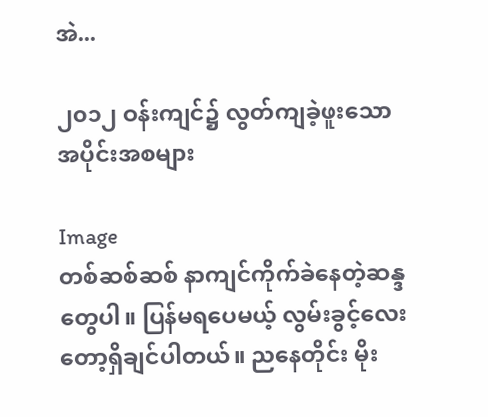အဲ...

၂၀၁၂ ဝန်းကျင်၌ လွတ်ကျခဲ့ဖူးသော အပိုင်းအစများ

Image
တစ်ဆစ်ဆစ် နာကျင်ကိုက်ခဲနေတဲ့ဆန္ဒတွေပါ။ ပြန်မရပေမယ့် လွမ်းခွင့်လေးတော့ရှိချင်ပါတယ်။ ညနေတိုင်း မိုး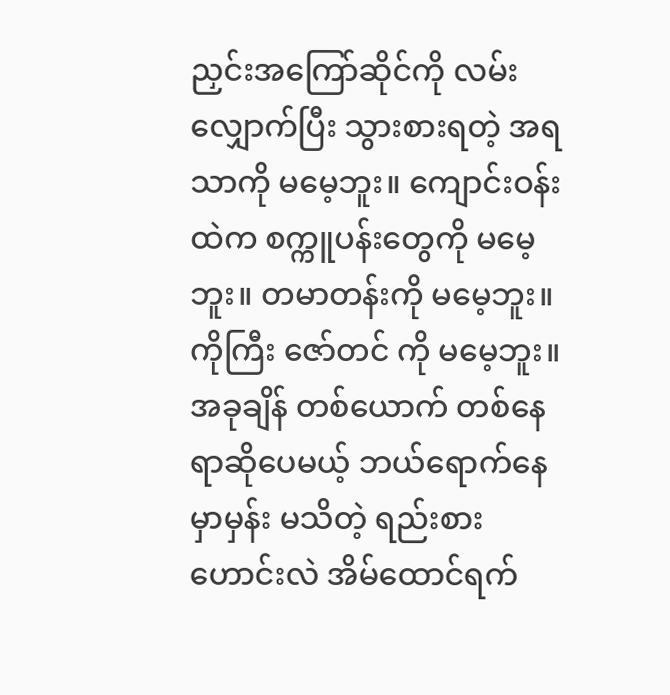ညှင်းအကြော်ဆိုင်ကို လမ်းလျှောက်ပြီး သွားစားရတဲ့ အရသာကို မမေ့ဘူး။ ကျောင်းဝန်းထဲက စက္ကူပန်းတွေကို မမေ့ဘူး။ တမာတန်းကို မမေ့ဘူး။ ကိုကြီး ဇော်တင် ကို မမေ့ဘူး။ အခုချိန် တစ်ယောက် တစ်နေရာဆိုပေမယ့် ဘယ်ရောက်နေမှာမှန်း မသိတဲ့ ရည်းစားဟောင်းလဲ အိမ်ထောင်ရက်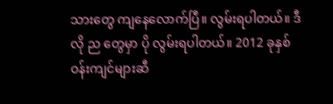သားတွေ ကျနေလောက်ပြီ။ လွမ်းရပါတယ်။ ဒီလို ည တွေမှာ ပို လွမ်းရပါတယ်။ 2012 ခုနှစ် ဝန်းကျင်များဆီ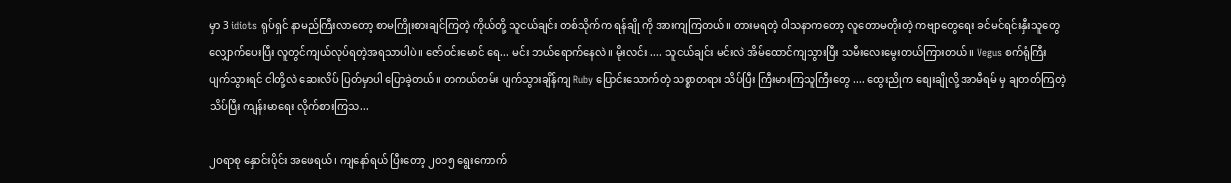မှာ 3 idiots ရုပ်ရှင် နာမည်ကြီးလာတော့ စာမကြိုးစားချင်ကြတဲ့ ကိုယ်တို့ သူငယ်ချင်း တစ်သိုက်က ရန်ချို ကို အားကျကြတယ်။ တားမရတဲ့ ဝါသနာကတော့ လူတောမတိုးတဲ့ ကဗျာတွေရေး ခင်မင်ရင်းနှီးသူတွေ လျှောက်ပေးပြီး လူတွင်ကျယ်လုပ်ရတဲ့အရသာပါပဲ။ ဇော်ဝင်းမောင် ရေ... မင်း ဘယ်ရောက်နေလဲ။ မိုးလင်း .... သူငယ်ချင်း မင်းလဲ အိမ်ထောင်ကျသွားပြီး သမီးလေးမွေးတယ်ကြားတယ်။ Vegus စက်ရုံကြီး ပျက်သွားရင် ငါတို့လဲ ဆေးလိပ် ပြတ်မှာပါ ပြောခဲ့တယ်။ တကယ်တမ်း ပျက်သွားချိန်ကျ Ruby ပြောင်းသောက်တဲ့ သစ္စာတရား သိပ်ပြီး ကြီးမားကြသူကြီးတွေ .... ထွေးညိုက စျေးချိုလို့ အာမီရမ် မှ ချတတ်ကြတဲ့ သိပ်ပြီး ကျန်းမာရေး လိုက်စားကြသ...

၂ဝရာစု နှောင်းပိုင်း အဖေရယ်၊ ကျနော်ရယ် ပြီးတော့ ၂၀၁၅ ရွေးကောက်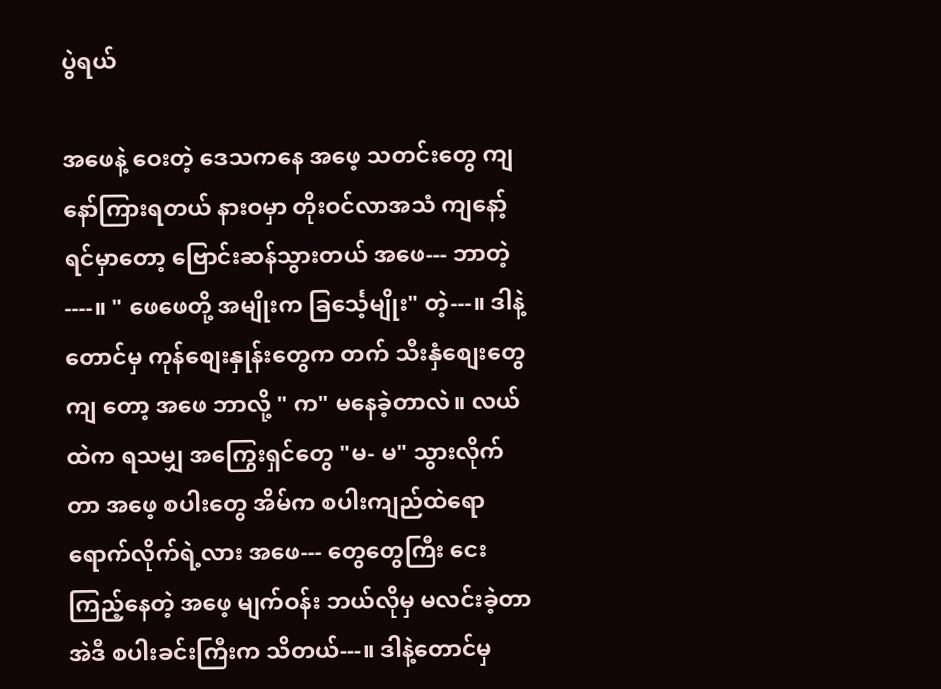ပွဲရယ်

အဖေနဲ့ ဝေးတဲ့ ဒေသကနေ အဖေ့ သတင်းတွေ ကျနော်ကြားရတယ် နားဝမှာ တိုးဝင်လာအသံ ကျနော့် ရင်မှာတော့ ဗြောင်းဆန်သွားတယ် အဖေ--- ဘာတဲ့----။ " ဖေဖေတို့ အမျိုးက ခြင်္သေ့မျိုး" တဲ့---။ ဒါနဲ့တောင်မှ ကုန်စျေးနှုန်းတွေက တက် သီးနှံစျေးတွေကျ တော့ အဖေ ဘာလို့ " က" မနေခဲ့တာလဲ။ လယ်ထဲက ရသမျှ အကြွေးရှင်တွေ "မ- မ" သွားလိုက်တာ အဖေ့ စပါးတွေ အိမ်က စပါးကျည်ထဲရော ရောက်လိုက်ရဲ့လား အဖေ--- တွေတွေကြီး ငေးကြည့်နေတဲ့ အဖေ့ မျက်ဝန်း ဘယ်လိုမှ မလင်းခဲ့တာ အဲဒီ စပါးခင်းကြီးက သိတယ်---။ ဒါနဲ့တောင်မှ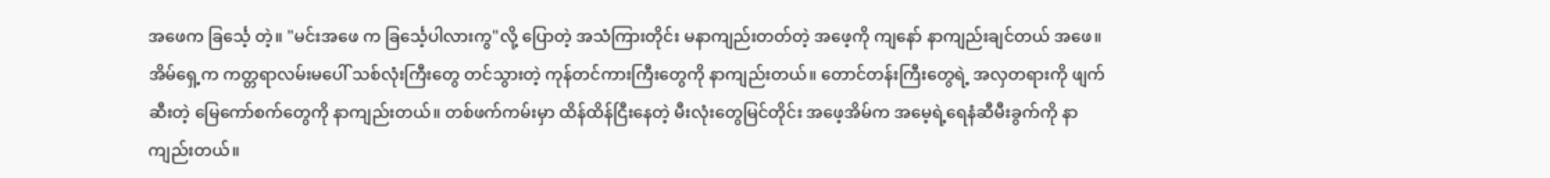အဖေက ခြင်္သေ့ တဲ့။ "မင်းအဖေ က ခြင်္သေ့ပါလားကွ"လို့ ပြောတဲ့ အသံကြားတိုင်း မနာကျည်းတတ်တဲ့ အဖေ့ကို ကျနော် နာကျည်းချင်တယ် အဖေ။ အိမ်ရှေ့က ကတ္တရာလမ်းမပေါ် သစ်လုံးကြီးတွေ တင်သွားတဲ့ ကုန်တင်ကားကြီးတွေကို နာကျည်းတယ်။ တောင်တန်းကြီးတွေရဲ့ အလှတရားကို ဖျက်ဆီးတဲ့ မြေကော်စက်တွေကို နာကျည်းတယ်။ တစ်ဖက်ကမ်းမှာ ထိန်ထိန်ငြီးနေတဲ့ မီးလုံးတွေမြင်တိုင်း အဖေ့အိမ်က အမေ့ရဲ့ရေနံဆီမီးခွက်ကို နာကျည်းတယ်။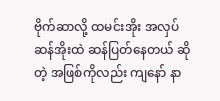ဗိုက်ဆာလို့ ထမင်းအိုး အလှပ် ဆန်အိုးထဲ ဆန်ပြတ်နေတယ် ဆိုတဲ့ အဖြစ်ကိုလည်း ကျနော် နာ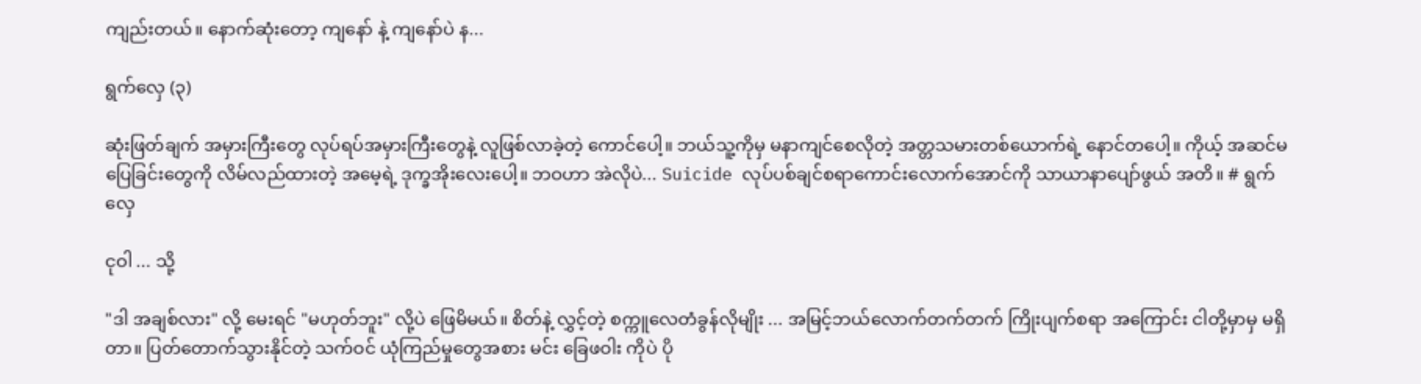ကျည်းတယ်။ နောက်ဆုံးတော့ ကျနော် နဲ့ ကျနော်ပဲ န...

ရွက်လှေ (၃)

ဆုံးဖြတ်ချက် အမှားကြီးတွေ လုပ်ရပ်အမှားကြီးတွေနဲ့ လူဖြစ်လာခဲ့တဲ့ ကောင်ပေါ့။ ဘယ်သူ့ကိုမှ မနာကျင်စေလိုတဲ့ အတ္တသမားတစ်ယောက်ရဲ့ နောင်တပေါ့။ ကိုယ့် အဆင်မပြေခြင်းတွေကို လိမ်လည်ထားတဲ့ အမေ့ရဲ့ ဒုက္ခအိုးလေးပေါ့။ ဘဝဟာ အဲလိုပဲ... Suicide လုပ်ပစ်ချင်စရာကောင်းလောက်အောင်ကို သာယာနာပျော်ဖွယ် အတိ။ # ရွက်လှေ

ငုဝါ ... သို့

"ဒါ အချစ်လား" လို့ မေးရင် "မဟုတ်ဘူး" လို့ပဲ ဖြေမိမယ်။ စိတ်နဲ့ လွှင့်တဲ့ စက္ကူလေတံခွန်လိုမျိုး ... အမြင့်ဘယ်လောက်တက်တက် ကြိုးပျက်စရာ အကြောင်း ငါတို့မှာမှ မရှိတာ။ ပြတ်တောက်သွားနိုင်တဲ့ သက်ဝင် ယုံကြည်မှုတွေအစား မင်း ခြေဖဝါး ကိုပဲ ပို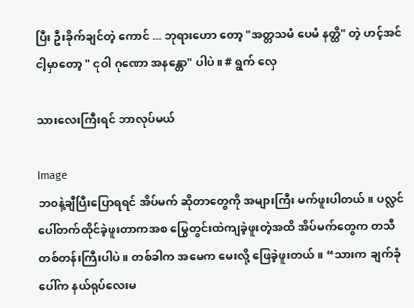ပြီး ဦးခိုက်ချင်တဲ့ ကောင် ... ဘုရားဟော တော့ "အတ္တသမံ ပေမံ နတ္ထိ" တဲ့ ဟင့်အင် ငါ့မှာတော့ " ငုဝါ ဂုဏော အနန္တော" ပါပဲ။ # ရွက် လှေ

သားလေးကြီးရင် ဘာလုပ်မယ်

Image
ဘ၀နဲ့ချီပြီးပြောရရင် အိပ်မက် ဆိုတာတွေကို အများကြီး မက်ဖူးပါတယ်။ ပလ္လင်ပေါ်တက်ထိုင်ခဲ့ဖူးတာကအစ မြွေတွင်းထဲကျခဲ့ဖူးတဲ့အထိ အိပ်မက်တွေက တသီတစ်တန်းကြီးပါပဲ။ တစ်ခါက အမေက မေးလို့ ဖြေခဲ့ဖူးတယ်။ “သားက ချက်ခုံပေါ်က နယ်ရုပ်လေးမ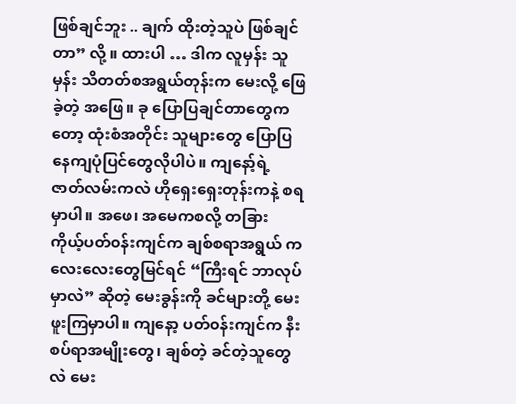ဖြစ်ချင်ဘူး .. ချက် ထိုးတဲ့သူပဲ ဖြစ်ချင်တာ” လို့ ။ ထားပါ … ဒါက လူမှန်း သူမှန်း သိတတ်စအရွယ်တုန်းက မေးလို့ ဖြေခဲ့တဲ့ အဖြေ။ ခု ပြောပြချင်တာတွေကတော့ ထုံးစံအတိုင်း သူများတွေ ပြောပြနေကျပုံပြင်တွေလိုပါပဲ။ ကျနော့်ရဲ့ ဇာတ်လမ်းကလဲ ဟိုရှေးရှေးတုန်းကနဲ့ စရမှာပါ။ အဖေ၊ အမေကစလို့ တခြား ကိုယ့်ပတ်၀န်းကျင်က ချစ်စရာအရွယ် ကလေးလေးတွေမြင်ရင် “ကြီးရင် ဘာလုပ်မှာလဲ” ဆိုတဲ့ မေးခွန်းကို ခင်များတို့ မေးဖူးကြမှာပါ။ ကျနော့ ပတ်၀န်းကျင်က နီးစပ်ရာအမျိုးတွေ၊ ချစ်တဲ့ ခင်တဲ့သူတွေလဲ မေး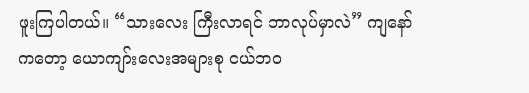ဖူးကြပါတယ်။ “သားလေး ကြီးလာရင် ဘာလုပ်မှာလဲ” ကျနော်ကတော့ ယောကျာ်းလေးအများစု ငယ်ဘ၀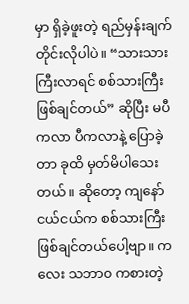မှာ ရှိခဲ့ဖူးတဲ့ ရည်မှန်းချက်တိုင်းလိုပါပဲ။ “သားသားကြီးလာရင် စစ်သားကြီးဖြစ်ချင်တယ်” ဆိုပြီး မပီကလာ ပီကလာနဲ့ ပြောခဲ့တာ ခုထိ မှတ်မိပါသေးတယ်။ ဆိုတော့ ကျနော်ငယ်ငယ်က စစ်သားကြီး ဖြစ်ချင်တယ်ပေါ့ဗျာ။ ကလေး သဘာ၀ ကစားတဲ့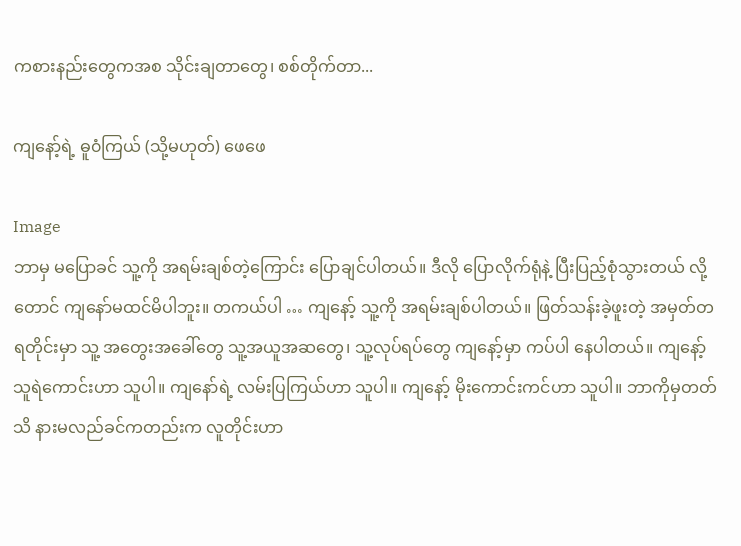ကစားနည်းတွေကအစ သိုင်းချတာတွေ၊ စစ်တိုက်တာ...

ကျနော့်ရဲ့ ဓူ၀ံကြယ် (သို့မဟုတ်) ဖေဖေ

Image
ဘာမှ မပြောခင် သူ့ကို အရမ်းချစ်တဲ့ကြောင်း ပြောချင်ပါတယ်။ ဒီလို ပြောလိုက်ရုံနဲ့ ပြီးပြည့်စုံသွားတယ် လို့တောင် ကျနော်မထင်မိပါဘူး။ တကယ်ပါ … ကျနော့် သူ့ကို အရမ်းချစ်ပါတယ်။ ဖြတ်သန်းခဲ့ဖူးတဲ့ အမှတ်တရတိုင်းမှာ သူ့ အတွေးအခေါ်တွေ သူ့အယူအဆတွေ၊ သူ့လုပ်ရပ်တွေ ကျနော့်မှာ ကပ်ပါ နေပါတယ်။ ကျနော့် သူရဲကောင်းဟာ သူပါ။ ကျနော်ရဲ့ လမ်းပြကြယ်ဟာ သူပါ။ ကျနော့် မိုးကောင်းကင်ဟာ သူပါ။ ဘာကိုမှတတ်သိ နားမလည်ခင်ကတည်းက လူတိုင်းဟာ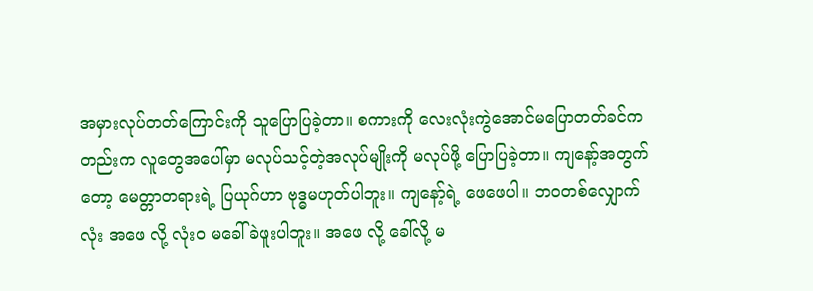အမှားလုပ်တတ်ကြောင်းကို သူပြောပြခဲ့တာ။ စကားကို လေးလုံးကွဲအောင်မပြောတတ်ခင်ကတည်းက လူတွေအပေါ်မှာ မလုပ်သင့်တဲ့အလုပ်မျိုးကို မလုပ်ဖို့ ပြောပြခဲ့တာ။ ကျနော့်အတွက်တော့ မေတ္တာတရားရဲ့ ပြယုဂ်ဟာ ဗုဒ္ဓမဟုတ်ပါဘူး။ ကျနော့်ရဲ့ ဖေဖေပါ။ ဘ၀တစ်လျှောက်လုံး အဖေ လို့ လုံး၀ မခေါ်ခဲဖူးပါဘူး။ အဖေ လို့ ခေါ်လို့ မ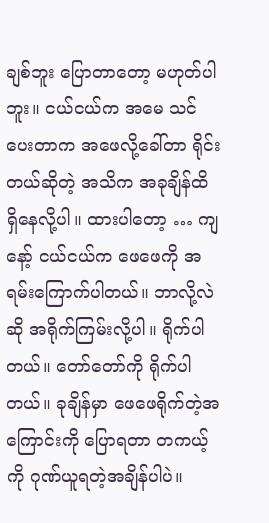ချစ်ဘူး ပြောတာတော့ မဟုတ်ပါဘူး။ ငယ်ငယ်က အမေ သင်ပေးတာက အဖေလို့ခေါ်တာ ရိုင်းတယ်ဆိုတဲ့ အသိက အခုချိန်ထိ ရှိနေလို့ပါ။ ထားပါတော့ … ကျနော့် ငယ်ငယ်က ဖေဖေကို အရမ်းကြောက်ပါတယ်။ ဘာလို့လဲဆို အရိုက်ကြမ်းလို့ပါ။ ရိုက်ပါတယ်။ တော်တော်ကို ရိုက်ပါတယ်။ ခုချိန်မှာ ဖေဖေရိုက်တဲ့အကြောင်းကို ပြောရတာ တကယ့်ကို ဂုဏ်ယူရတဲ့အချိန်ပါပဲ။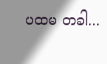ပထမ တခါ...